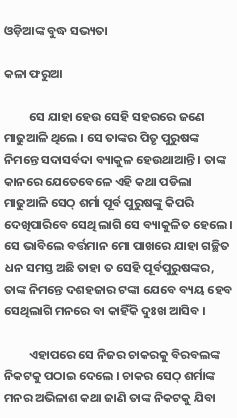ଓଡ଼ିଆଙ୍କ ବୁଦ୍ଧ ସଭ୍ୟତା

କଳା ଫରୁଆ

         ସେ ଯାହା ହେଉ ସେହି ସହରରେ ଜଣେ ମାଢୁଆଳି ଥିଲେ । ସେ ତାଙ୍କର ପିତୃ ପୁରୁଷଙ୍କ ନିମନ୍ତେ ସଦାସର୍ବଦା ବ୍ୟାକୁଳ ହେଉଥାଆନ୍ତି । ତାଙ୍କ କାନରେ ଯେତେବେଳେ ଏହି କଥା ପଡିଲା ମାଢୁଆଳି ସେଠ୍ ଶର୍ମା ପୂର୍ବ ପୁରୁଷଙ୍କୁ କିପରି ଦେଖିପାରିବେ ସେଥି ଲାଗି ସେ ବ୍ୟାକୁଳିତ ହେଲେ । ସେ ଭାବିଲେ ବର୍ତ୍ତମାନ ମୋ ପାଖରେ ଯାହା ଗଚ୍ଛିତ ଧନ ସମସ୍ତ ଅଛି ତାହା ତ ସେହି ପୂର୍ବପୁରୁଷଙ୍କର, ତାଙ୍କ ନିମନ୍ତେ ଦଶହଜାର ଟଙ୍କା ଯେବେ ବ୍ୟୟ ହେବ ସେଥିଲାଗି ମନରେ ବା କାହିଁକି ଦୁଃଖ ଆସିବ ।

         ଏହାପରେ ସେ ନିଜର ଚାକରକୁ ବିରବଲଙ୍କ ନିକଟକୁ ପଠାଇ ଦେଲେ । ଚାକର ସେଠ୍ ଶର୍ମାଙ୍କ ମନର ଅଭିଳାଶ କଥା ଜାଣି ତାଙ୍କ ନିକଟକୁ ଯିବା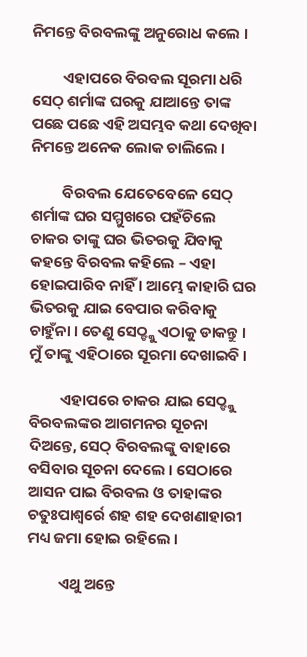ନିମନ୍ତେ ବିରବଲଙ୍କୁ ଅନୁରୋଧ କଲେ ।

         ଏହାପରେ ବିରବଲ ସୂରମା ଧରି ସେଠ୍ ଶର୍ମାଙ୍କ ଘରକୁ ଯାଆନ୍ତେ ତାଙ୍କ ପଛେ ପଛେ ଏହି ଅସମ୍ଭବ କଥା ଦେଖିବା ନିମନ୍ତେ ଅନେକ ଲୋକ ଚାଲିଲେ ।

         ବିରବଲ ଯେତେବେଳେ ସେଠ୍ ଶର୍ମାଙ୍କ ଘର ସମ୍ମୁଖରେ ପହଁଚିଲେ ଚାକର ତାଙ୍କୁ ଘର ଭିତରକୁ ଯିବାକୁ କହନ୍ତେ ବିରବଲ କହିଲେ – ଏହା ହୋଇପାରିବ ନାହିଁ । ଆମ୍ଭେ କାହାରି ଘର ଭିତରକୁ ଯାଇ ବେପାର କରିବାକୁ ଚାହୁଁନା । ତେଣୁ ସେଠ୍ଙ୍କୁ ଏଠାକୁ ଡାକନ୍ତୁ । ମୁଁ ତାଙ୍କୁ ଏହିଠାରେ ସୂରମା ଦେଖାଇବି ।

         ଏହାପରେ ଚାକର ଯାଇ ସେଠ୍ଙ୍କୁ ବିରବଲଙ୍କର ଆଗମନର ସୂଚନା ଦିଅନ୍ତେ, ସେଠ୍ ବିରବଲଙ୍କୁ ବାହାରେ ବସିବାର ସୂଚନା ଦେଲେ । ସେଠାରେ ଆସନ ପାଇ ବିରବଲ ଓ ତାହାଙ୍କର ଚତୁଃପାଶ୍ୱର୍ରେ ଶହ ଶହ ଦେଖଣାହାରୀ ମଧ୍ୟ ଜମା ହୋଇ ରହିଲେ ।

         ଏଥୁ ଅନ୍ତେ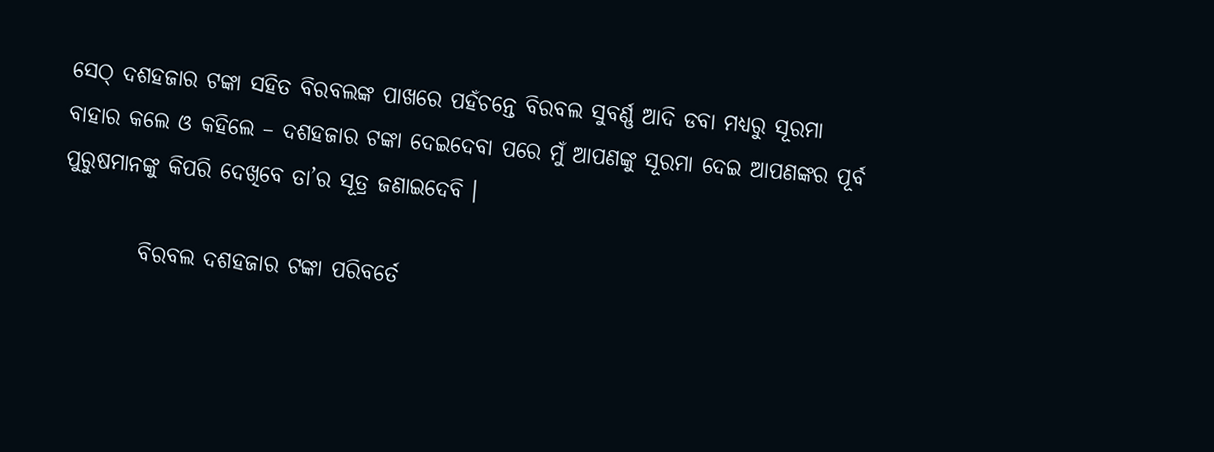ସେଠ୍ ଦଶହଜାର ଟଙ୍କା ସହିତ ବିରବଲଙ୍କ ପାଖରେ ପହଁଚନ୍ତେ ବିରବଲ ସୁବର୍ଣ୍ଣ ଆଦି ଡବା ମଧ୍ୟରୁ ସୂରମା ବାହାର କଲେ ଓ କହିଲେ – ଦଶହଜାର ଟଙ୍କା ଦେଇଦେବା ପରେ ମୁଁ ଆପଣଙ୍କୁ ସୂରମା ଦେଇ ଆପଣଙ୍କର ପୂର୍ବ ପୁରୁଷମାନଙ୍କୁ କିପରି ଦେଖିବେ ତା’ର ସୂତ୍ର ଜଣାଇଦେବି ।

         ବିରବଲ ଦଶହଜାର ଟଙ୍କା ପରିବର୍ତେ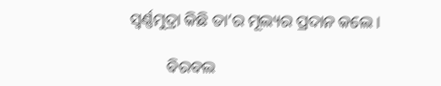ସ୍ୱର୍ଣ୍ଣମୁଦ୍ରା କିଛି ତା’ର ମୂଲ୍ୟର ପ୍ରଦାନ କଲେ ।

         ବିରବଲ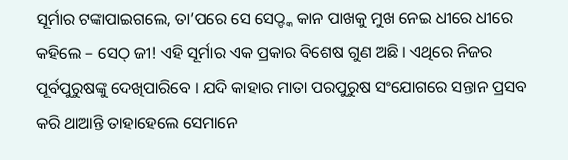ସୂର୍ମାର ଟଙ୍କାପାଇଗଲେ, ତା’ପରେ ସେ ସେଠ୍ଙ୍କ କାନ ପାଖକୁ ମୁଖ ନେଇ ଧୀରେ ଧୀରେ କହିଲେ – ସେଠ୍ ଜୀ! ଏହି ସୂର୍ମାର ଏକ ପ୍ରକାର ବିଶେଷ ଗୁଣ ଅଛି । ଏଥିରେ ନିଜର ପୂର୍ବପୁରୁଷଙ୍କୁ ଦେଖିପାରିବେ । ଯଦି କାହାର ମାତା ପରପୁରୁଷ ସଂଯୋଗରେ ସନ୍ତାନ ପ୍ରସବ କରି ଥାଆନ୍ତି ତାହାହେଲେ ସେମାନେ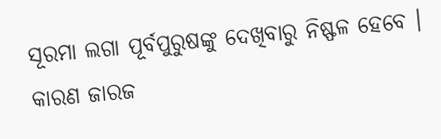ସୂରମା ଲଗା ପୂର୍ବପୁରୁଷଙ୍କୁ ଦେଖିବାରୁ ନିଷ୍ଫଳ ହେବେ । କାରଣ ଜାରଜ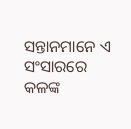ସନ୍ତାନମାନେ ଏ ସଂସାରରେ କଳଙ୍କ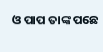ଓ ପାପ ତାଙ୍କ ପଛେ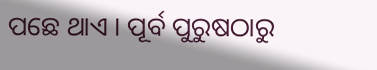ପଛେ ଥାଏ । ପୂର୍ବ ପୁରୁଷଠାରୁ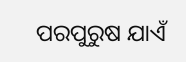ପରପୁରୁଷ ଯାଏଁ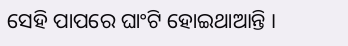ସେହି ପାପରେ ଘାଂଟି ହୋଇଥାଆନ୍ତି ।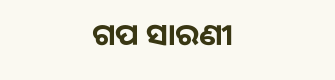ଗପ ସାରଣୀ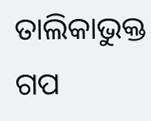ତାଲିକାଭୁକ୍ତ ଗପ